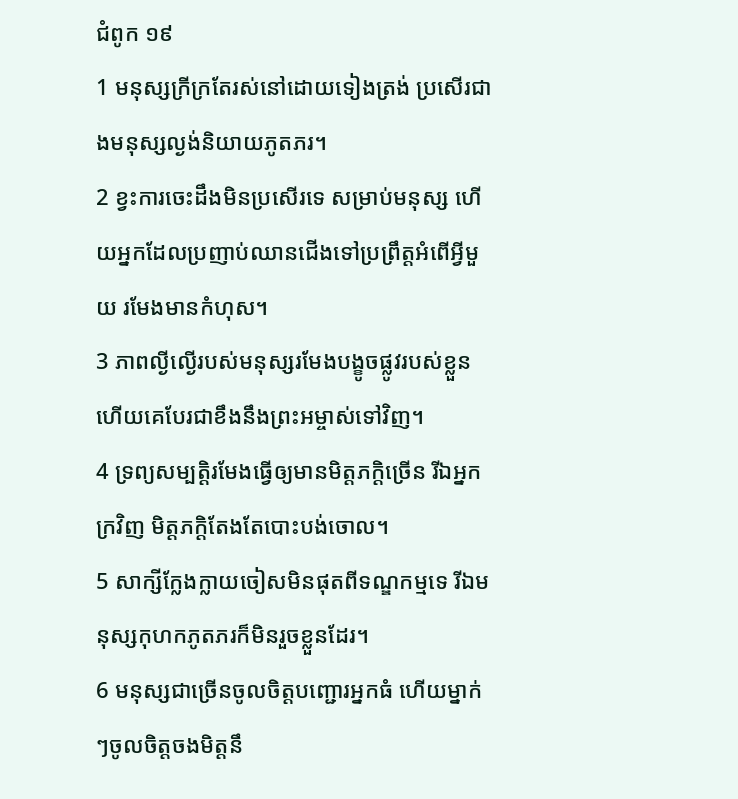ជំពូក ១៩
1 មនុស្សក្រីក្រតែរស់នៅដោយទៀងត្រង់ ប្រសើរជាងមនុស្សល្ងង់និយាយភូតភរ។
2 ខ្វះការចេះដឹងមិនប្រសើរទេ សម្រាប់មនុស្ស ហើយអ្នកដែលប្រញាប់ឈានជើងទៅប្រព្រឹត្តអំពើអ្វីមួយ រមែងមានកំហុស។
3 ភាពល្ងីល្ងើរបស់មនុស្សរមែងបង្ខូចផ្លូវរបស់ខ្លួន ហើយគេបែរជាខឹងនឹងព្រះអម្ចាស់ទៅវិញ។
4 ទ្រព្យសម្បត្តិរមែងធ្វើឲ្យមានមិត្តភក្ដិច្រើន រីឯអ្នកក្រវិញ មិត្តភក្ដិតែងតែបោះបង់ចោល។
5 សាក្សីក្លែងក្លាយចៀសមិនផុតពីទណ្ឌកម្មទេ រីឯមនុស្សកុហកភូតភរក៏មិនរួចខ្លួនដែរ។
6 មនុស្សជាច្រើនចូលចិត្តបញ្ជោរអ្នកធំ ហើយម្នាក់ៗចូលចិត្តចងមិត្តនឹ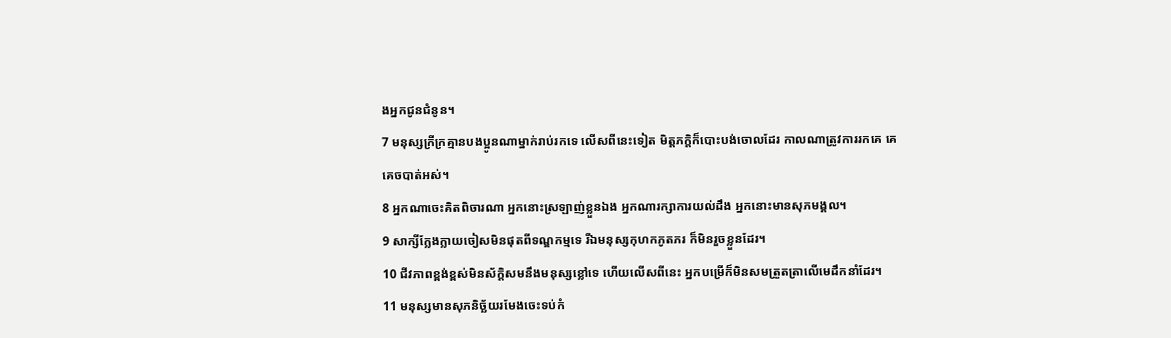ងអ្នកជូនជំនូន។
7 មនុស្សក្រីក្រគ្មានបងប្អូនណាម្នាក់រាប់រកទេ លើសពីនេះទៀត មិត្តភក្ដិក៏បោះបង់ចោលដែរ កាលណាត្រូវការរកគេ គេគេចបាត់អស់។
8 អ្នកណាចេះគិតពិចារណា អ្នកនោះស្រឡាញ់ខ្លួនឯង អ្នកណារក្សាការយល់ដឹង អ្នកនោះមានសុភមង្គល។
9 សាក្សីក្លែងក្លាយចៀសមិនផុតពីទណ្ឌកម្មទេ រីឯមនុស្សកុហកភូតភរ ក៏មិនរួចខ្លួនដែរ។
10 ជីវភាពខ្ពង់ខ្ពស់មិនស័ក្តិសមនឹងមនុស្សខ្លៅទេ ហើយលើសពីនេះ អ្នកបម្រើក៏មិនសមត្រួតត្រាលើមេដឹកនាំដែរ។
11 មនុស្សមានសុភនិច្ឆ័យរមែងចេះទប់កំ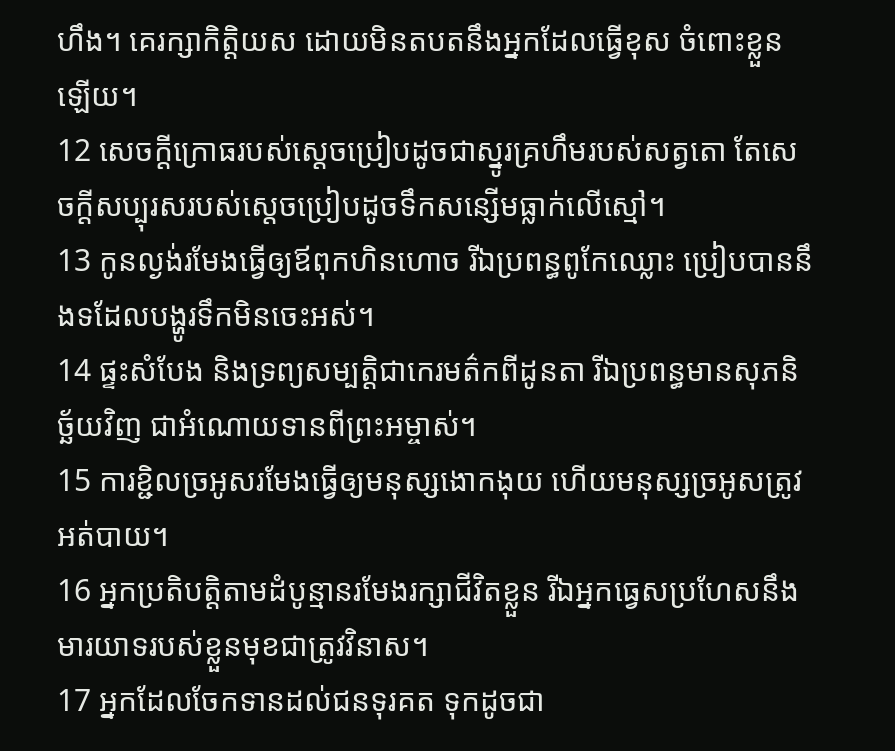ហឹង។ គេរក្សាកិត្តិយស ដោយមិនតបតនឹងអ្នកដែលធ្វើខុស ចំពោះខ្លួនឡើយ។
12 សេចក្ដីក្រោធរបស់ស្តេចប្រៀបដូចជាស្នូរគ្រហឹមរបស់សត្វតោ តែសេចក្ដីសប្បុរសរបស់ស្តេចប្រៀបដូចទឹកសន្សើមធ្លាក់លើស្មៅ។
13 កូនល្ងង់រមែងធ្វើឲ្យឪពុកហិនហោច រីឯប្រពន្ធពូកែឈ្លោះ ប្រៀបបាននឹងទដែលបង្ហូរទឹកមិនចេះអស់។
14 ផ្ទះសំបែង និងទ្រព្យសម្បត្តិជាកេរមត៌កពីដូនតា រីឯប្រពន្ធមានសុភនិច្ឆ័យវិញ ជាអំណោយទានពីព្រះអម្ចាស់។
15 ការខ្ជិលច្រអូសរមែងធ្វើឲ្យមនុស្សងោកងុយ ហើយមនុស្សច្រអូសត្រូវអត់បាយ។
16 អ្នកប្រតិបត្តិតាមដំបូន្មានរមែងរក្សាជីវិតខ្លួន រីឯអ្នកធ្វេសប្រហែសនឹងមារយាទរបស់ខ្លួនមុខជាត្រូវវិនាស។
17 អ្នកដែលចែកទានដល់ជនទុរគត ទុកដូចជា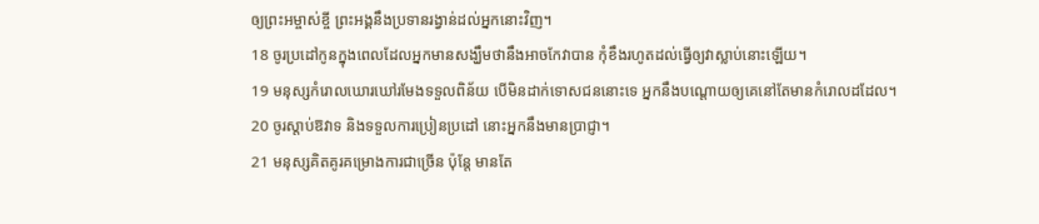ឲ្យព្រះអម្ចាស់ខ្ចី ព្រះអង្គនឹងប្រទានរង្វាន់ដល់អ្នកនោះវិញ។
18 ចូរប្រដៅកូនក្នុងពេលដែលអ្នកមានសង្ឃឹមថានឹងអាចកែវាបាន កុំខឹងរហូតដល់ធ្វើឲ្យវាស្លាប់នោះឡើយ។
19 មនុស្សកំរោលឃោរឃៅរមែងទទួលពិន័យ បើមិនដាក់ទោសជននោះទេ អ្នកនឹងបណ្តោយឲ្យគេនៅតែមានកំរោលដដែល។
20 ចូរស្ដាប់ឱវាទ និងទទួលការប្រៀនប្រដៅ នោះអ្នកនឹងមានប្រាជ្ញា។
21 មនុស្សគិតគូរគម្រោងការជាច្រើន ប៉ុន្តែ មានតែ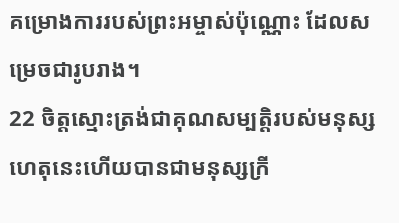គម្រោងការរបស់ព្រះអម្ចាស់ប៉ុណ្ណោះ ដែលសម្រេចជារូបរាង។
22 ចិត្តស្មោះត្រង់ជាគុណសម្បត្តិរបស់មនុស្ស ហេតុនេះហើយបានជាមនុស្សក្រី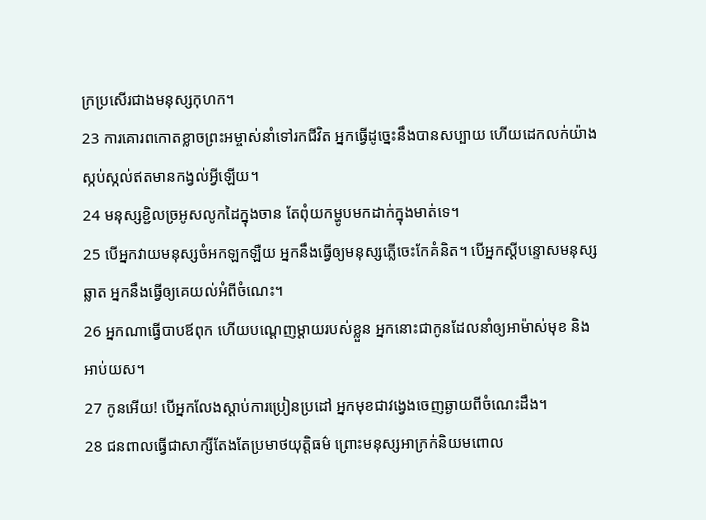ក្រប្រសើរជាងមនុស្សកុហក។
23 ការគោរពកោតខ្លាចព្រះអម្ចាស់នាំទៅរកជីវិត អ្នកធ្វើដូច្នេះនឹងបានសប្បាយ ហើយដេកលក់យ៉ាងស្កប់ស្កល់ឥតមានកង្វល់អ្វីឡើយ។
24 មនុស្សខ្ជិលច្រអូសលូកដៃក្នុងចាន តែពុំយកម្ហូបមកដាក់ក្នុងមាត់ទេ។
25 បើអ្នកវាយមនុស្សចំអកឡកឡឺយ អ្នកនឹងធ្វើឲ្យមនុស្សភ្លើចេះកែគំនិត។ បើអ្នកស្តីបន្ទោសមនុស្សឆ្លាត អ្នកនឹងធ្វើឲ្យគេយល់អំពីចំណេះ។
26 អ្នកណាធ្វើបាបឪពុក ហើយបណ្តេញម្ដាយរបស់ខ្លួន អ្នកនោះជាកូនដែលនាំឲ្យអាម៉ាស់មុខ និងអាប់យស។
27 កូនអើយ! បើអ្នកលែងស្ដាប់ការប្រៀនប្រដៅ អ្នកមុខជាវង្វេងចេញឆ្ងាយពីចំណេះដឹង។
28 ជនពាលធ្វើជាសាក្សីតែងតែប្រមាថយុត្តិធម៌ ព្រោះមនុស្សអាក្រក់និយមពោល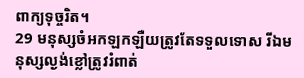ពាក្យទុច្ចរិត។
29 មនុស្សចំអកឡកឡឺយត្រូវតែទទួលទោស រីឯមនុស្សល្ងង់ខ្លៅត្រូវរំពាត់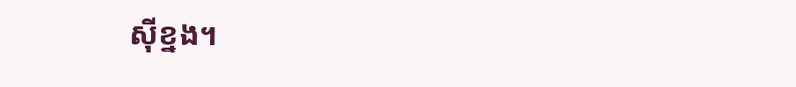ស៊ីខ្នង។